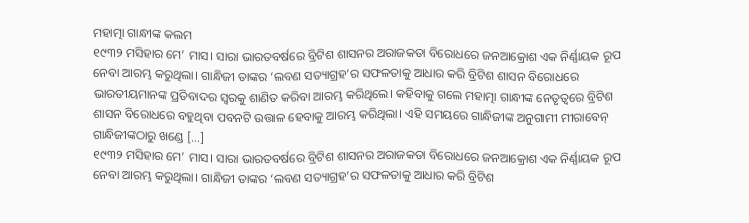ମହାତ୍ମା ଗାନ୍ଧୀଙ୍କ କଲମ
୧୯୩୨ ମସିହାର ମେ’ ମାସ। ସାରା ଭାରତବର୍ଷରେ ବ୍ରିଟିଶ ଶାସନର ଅରାଜକତା ବିରୋଧରେ ଜନଆକ୍ରୋଶ ଏକ ନିର୍ଣ୍ଣାୟକ ରୂପ ନେବା ଆରମ୍ଭ କରୁଥିଲା। ଗାନ୍ଧିଜୀ ତାଙ୍କର ‘ଲବଣ ସତ୍ୟାଗ୍ରହ’ର ସଫଳତାକୁ ଆଧାର କରି ବ୍ରିଟିଶ ଶାସନ ବିରୋଧରେ ଭାରତୀୟମାନଙ୍କ ପ୍ରତିବାଦର ସ୍ୱରକୁ ଶାଣିତ କରିବା ଆରମ୍ଭ କରିଥିଲେ। କହିବାକୁ ଗଲେ ମହାତ୍ମା ଗାନ୍ଧୀଙ୍କ ନେତୃତ୍ୱରେ ବ୍ରିଟିଶ ଶାସନ ବିରୋଧରେ ବହୁଥିବା ପବନଟି ଉତ୍ତାଳ ହେବାକୁ ଆରମ୍ଭ କରିଥିଲା। ଏହି ସମୟରେ ଗାନ୍ଧିଜୀଙ୍କ ଅନୁଗାମୀ ମୀରାବେନ୍ ଗାନ୍ଧିଜୀଙ୍କଠାରୁ ଖଣ୍ଡେ […]
୧୯୩୨ ମସିହାର ମେ’ ମାସ। ସାରା ଭାରତବର୍ଷରେ ବ୍ରିଟିଶ ଶାସନର ଅରାଜକତା ବିରୋଧରେ ଜନଆକ୍ରୋଶ ଏକ ନିର୍ଣ୍ଣାୟକ ରୂପ ନେବା ଆରମ୍ଭ କରୁଥିଲା। ଗାନ୍ଧିଜୀ ତାଙ୍କର ‘ଲବଣ ସତ୍ୟାଗ୍ରହ’ର ସଫଳତାକୁ ଆଧାର କରି ବ୍ରିଟିଶ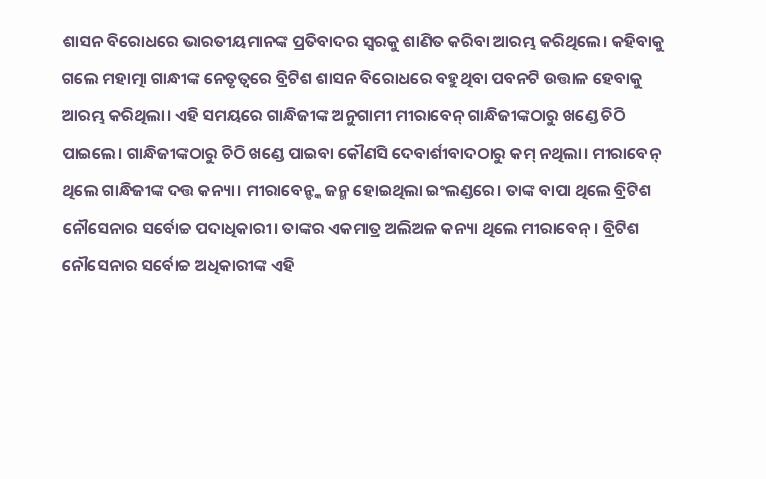ଶାସନ ବିରୋଧରେ ଭାରତୀୟମାନଙ୍କ ପ୍ରତିବାଦର ସ୍ୱରକୁ ଶାଣିତ କରିବା ଆରମ୍ଭ କରିଥିଲେ। କହିବାକୁ ଗଲେ ମହାତ୍ମା ଗାନ୍ଧୀଙ୍କ ନେତୃତ୍ୱରେ ବ୍ରିଟିଶ ଶାସନ ବିରୋଧରେ ବହୁଥିବା ପବନଟି ଉତ୍ତାଳ ହେବାକୁ ଆରମ୍ଭ କରିଥିଲା। ଏହି ସମୟରେ ଗାନ୍ଧିଜୀଙ୍କ ଅନୁଗାମୀ ମୀରାବେନ୍ ଗାନ୍ଧିଜୀଙ୍କଠାରୁ ଖଣ୍ଡେ ଚିଠି ପାଇଲେ। ଗାନ୍ଧିଜୀଙ୍କଠାରୁ ଚିଠି ଖଣ୍ଡେ ପାଇବା କୌଣସି ଦେବାର୍ଶୀବାଦଠାରୁ କମ୍ ନଥିଲା। ମୀରାବେନ୍ ଥିଲେ ଗାନ୍ଧିଜୀଙ୍କ ଦତ୍ତ କନ୍ୟା। ମୀରାବେନ୍ଙ୍କ ଜନ୍ମ ହୋଇଥିଲା ଇଂଲଣ୍ଡରେ। ତାଙ୍କ ବାପା ଥିଲେ ବ୍ରିଟିଶ ନୌସେନାର ସର୍ବୋଚ୍ଚ ପଦାଧିକାରୀ। ତାଙ୍କର ଏକମାତ୍ର ଅଲିଅଳ କନ୍ୟା ଥିଲେ ମୀରାବେନ୍। ବ୍ରିଟିଶ ନୌସେନାର ସର୍ବୋଚ୍ଚ ଅଧିକାରୀଙ୍କ ଏହି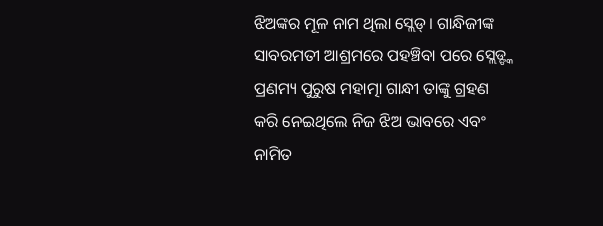ଝିଅଙ୍କର ମୂଳ ନାମ ଥିଲା ସ୍ଲେଡ୍। ଗାନ୍ଧିଜୀଙ୍କ ସାବରମତୀ ଆଶ୍ରମରେ ପହଞ୍ଚିବା ପରେ ସ୍ଲେଡ୍ଙ୍କ ପ୍ରଣମ୍ୟ ପୁରୁଷ ମହାତ୍ମା ଗାନ୍ଧୀ ତାଙ୍କୁ ଗ୍ରହଣ କରି ନେଇଥିଲେ ନିଜ ଝିଅ ଭାବରେ ଏବଂ ନାମିତ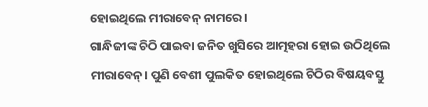ହୋଇଥିଲେ ମୀରାବେନ୍ ନାମରେ।
ଗାନ୍ଧିଜୀଙ୍କ ଚିଠି ପାଇବା ଜନିତ ଖୁସିରେ ଆତ୍ମହରା ହୋଇ ଉଠିଥିଲେ ମୀରାବେନ୍। ପୁଣି ବେଶୀ ପୁଲକିତ ହୋଇଥିଲେ ଚିଠିର ବିଷୟବସ୍ତୁ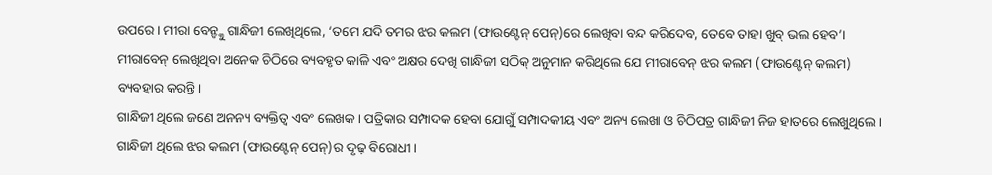ଉପରେ। ମୀରା ବେନ୍ଙ୍କୁ ଗାନ୍ଧିଜୀ ଲେଖିଥିଲେ, ‘ତମେ ଯଦି ତମର ଝର କଲମ (ଫାଉଣ୍ଟେନ୍ ପେନ୍)ରେ ଲେଖିବା ବନ୍ଦ କରିଦେବ, ତେବେ ତାହା ଖୁବ୍ ଭଲ ହେବ’। ମୀରାବେନ୍ ଲେଖିଥିବା ଅନେକ ଚିଠିରେ ବ୍ୟବହୃତ କାଳି ଏବଂ ଅକ୍ଷର ଦେଖି ଗାନ୍ଧିଜୀ ସଠିକ୍ ଅନୁମାନ କରିଥିଲେ ଯେ ମୀରାବେନ୍ ଝର କଲମ (ଫାଉଣ୍ଟେନ୍ କଲମ) ବ୍ୟବହାର କରନ୍ତି।
ଗାନ୍ଧିଜୀ ଥିଲେ ଜଣେ ଅନନ୍ୟ ବ୍ୟକ୍ତିତ୍ୱ ଏବଂ ଲେଖକ। ପତ୍ରିକାର ସମ୍ପାଦକ ହେବା ଯୋଗୁଁ ସମ୍ପାଦକୀୟ ଏବଂ ଅନ୍ୟ ଲେଖା ଓ ଚିଠିପତ୍ର ଗାନ୍ଧିଜୀ ନିଜ ହାତରେ ଲେଖୁଥିଲେ। ଗାନ୍ଧିଜୀ ଥିଲେ ଝର କଲମ (ଫାଉଣ୍ଟେନ୍ ପେନ୍)ର ଦୃଢ଼ ବିରୋଧୀ।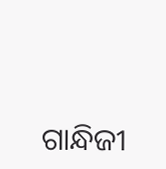ଗାନ୍ଧିଜୀ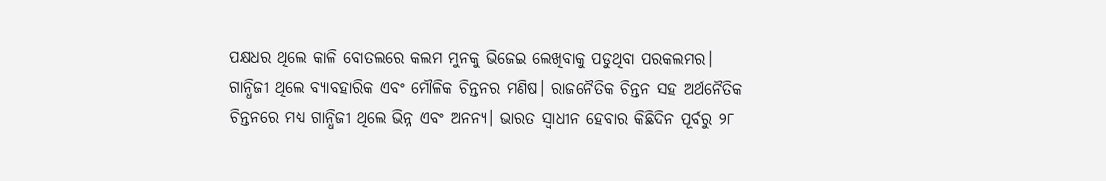ପକ୍ଷଧର ଥିଲେ କାଳି ବୋତଲରେ କଲମ ମୁନକୁ ଭିଜେଇ ଲେଖିବାକୁ ପଡୁଥିବା ପରକଲମର। ଗାନ୍ଧିଜୀ ଥିଲେ ବ୍ୟାବହାରିକ ଏବଂ ମୌଳିକ ଚିନ୍ତନର ମଣିଷ। ରାଜନୈତିକ ଚିନ୍ତନ ସହ ଅର୍ଥନୈତିକ ଚିନ୍ତନରେ ମଧ୍ୟ ଗାନ୍ଧିଜୀ ଥିଲେ ଭିନ୍ନ ଏବଂ ଅନନ୍ୟ। ଭାରତ ସ୍ୱାଧୀନ ହେବାର କିଛିଦିନ ପୂର୍ବରୁ ୨୮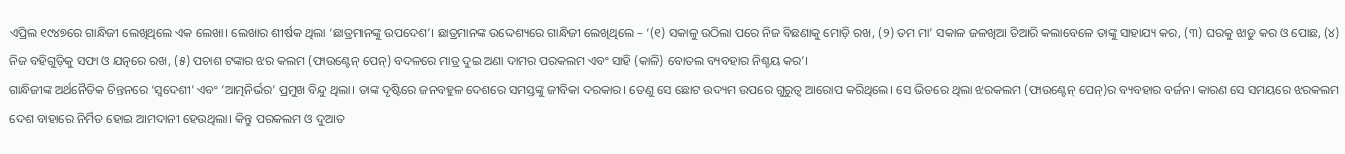ଏପ୍ରିଲ ୧୯୪୭ରେ ଗାନ୍ଧିଜୀ ଲେଖିଥିଲେ ଏକ ଲେଖା। ଲେଖାର ଶୀର୍ଷକ ଥିଲା ‘ଛାତ୍ରମାନଙ୍କୁ ଉପଦେଶ’। ଛାତ୍ରମାନଙ୍କ ଉଦ୍ଦେଶ୍ୟରେ ଗାନ୍ଧିଜୀ ଲେଖିଥିଲେ – ‘(୧) ସକାଳୁ ଉଠିଲା ପରେ ନିଜ ବିଛଣାକୁ ମୋଡ଼ି ରଖ, (୨) ତମ ମା’ ସକାଳ ଜଳଖିଆ ତିଆରି କଲାବେଳେ ତାଙ୍କୁ ସାହାଯ୍ୟ କର, (୩) ଘରକୁ ଝାଡୁ କର ଓ ପୋଛ, (୪) ନିଜ ବହିଗୁଡ଼ିକୁ ସଫା ଓ ଯତ୍ନରେ ରଖ, (୫) ପଚାଶ ଟଙ୍କାର ଝର କଲମ (ଫାଉଣ୍ଟେନ୍ ପେନ୍) ବଦଳରେ ମାତ୍ର ଦୁଇ ଅଣା ଦାମର ପରକଲମ ଏବଂ ସାହି (କାଳି) ବୋତଲ ବ୍ୟବହାର ନିଶ୍ଚୟ କର’।
ଗାନ୍ଧିଜୀଙ୍କ ଅର୍ଥନୈତିକ ଚିନ୍ତନରେ ‘ସ୍ୱଦେଶୀ’ ଏବଂ ‘ଆତ୍ମନିର୍ଭର’ ପ୍ରମୁଖ ବିନ୍ଦୁ ଥିଲା। ତାଙ୍କ ଦୃଷ୍ଟିରେ ଜନବହୁଳ ଦେଶରେ ସମସ୍ତଙ୍କୁ ଜୀବିକା ଦରକାର। ତେଣୁ ସେ ଛୋଟ ଉଦ୍ୟମ ଉପରେ ଗୁରୁତ୍ୱ ଆରୋପ କରିଥିଲେ। ସେ ଭିତରେ ଥିଲା ଝରକଲମ (ଫାଉଣ୍ଟେନ୍ ପେନ୍)ର ବ୍ୟବହାର ବର୍ଜନ। କାରଣ ସେ ସମୟରେ ଝରକଲମ ଦେଶ ବାହାରେ ନିର୍ମିତ ହୋଇ ଆମଦାନୀ ହେଉଥିଲା। କିନ୍ତୁ ପରକଲମ ଓ ଦୁଆତ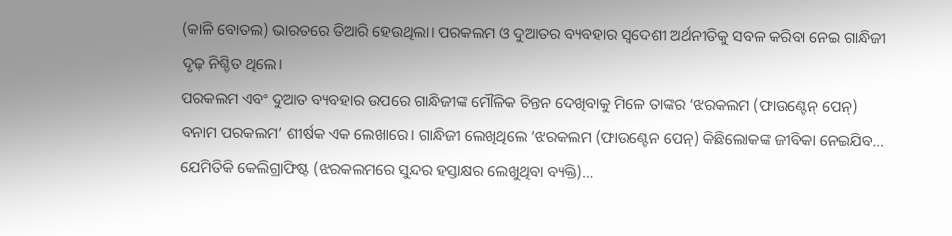(କାଳି ବୋତଲ) ଭାରତରେ ତିଆରି ହେଉଥିଲା। ପରକଲମ ଓ ଦୁଆତର ବ୍ୟବହାର ସ୍ୱଦେଶୀ ଅର୍ଥନୀତିକୁ ସବଳ କରିବା ନେଇ ଗାନ୍ଧିଜୀ ଦୃଢ଼ ନିଶ୍ଚିତ ଥିଲେ।
ପରକଲମ ଏବଂ ଦୁଆତ ବ୍ୟବହାର ଉପରେ ଗାନ୍ଧିଜୀଙ୍କ ମୌଳିକ ଚିନ୍ତନ ଦେଖିବାକୁ ମିଳେ ତାଙ୍କର ‘ଝରକଲମ (ଫାଉଣ୍ଟେନ୍ ପେନ୍) ବନାମ ପରକଲମ’ ଶୀର୍ଷକ ଏକ ଲେଖାରେ। ଗାନ୍ଧିଜୀ ଲେଖିଥିଲେ ‘ଝରକଲମ (ଫାଉଣ୍ଟେନ ପେନ୍) କିଛିଲୋକଙ୍କ ଜୀବିକା ନେଇଯିବ… ଯେମିତିକି କେଲିଗ୍ରାଫିଷ୍ଟ (ଝରକଲମରେ ସୁନ୍ଦର ହସ୍ତାକ୍ଷର ଲେଖୁଥିବା ବ୍ୟକ୍ତି)…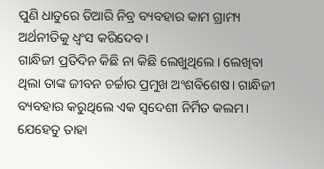ପୁଣି ଧାତୁରେ ତିଆରି ନିବ୍ର ବ୍ୟବହାର କାମ ଗ୍ରାମ୍ୟ ଅର୍ଥନୀତିକୁ ଧ୍ୱଂସ କରିଦେବ।
ଗାନ୍ଧିଜୀ ପ୍ରତିଦିନ କିଛି ନା କିଛି ଲେଖୁଥିଲେ। ଲେଖିବା ଥିଲା ତାଙ୍କ ଜୀବନ ଚର୍ଚ୍ଚାର ପ୍ରମୁଖ ଅଂଶବିଶେଷ। ଗାନ୍ଧିଜୀ ବ୍ୟବହାର କରୁଥିଲେ ଏକ ସ୍ୱଦେଶୀ ନିର୍ମିତ କଲମ। ଯେହେତୁ ତାହା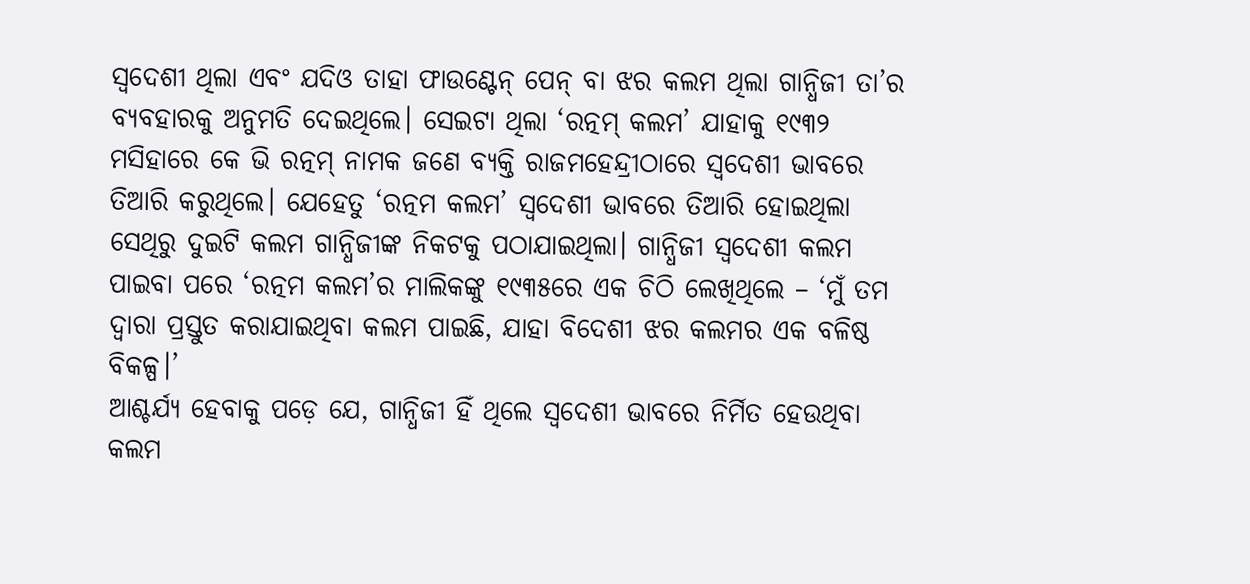ସ୍ୱଦେଶୀ ଥିଲା ଏବଂ ଯଦିଓ ତାହା ଫାଉଣ୍ଟେନ୍ ପେନ୍ ବା ଝର କଲମ ଥିଲା ଗାନ୍ଧିଜୀ ତା’ର ବ୍ୟବହାରକୁ ଅନୁମତି ଦେଇଥିଲେ। ସେଇଟା ଥିଲା ‘ରତ୍ନମ୍ କଲମ’ ଯାହାକୁ ୧୯୩୨ ମସିହାରେ କେ ଭି ରତ୍ନମ୍ ନାମକ ଜଣେ ବ୍ୟକ୍ତି ରାଜମହେନ୍ଦ୍ରୀଠାରେ ସ୍ୱଦେଶୀ ଭାବରେ ତିଆରି କରୁଥିଲେ। ଯେହେତୁ ‘ରତ୍ନମ କଲମ’ ସ୍ୱଦେଶୀ ଭାବରେ ତିଆରି ହୋଇଥିଲା ସେଥିରୁ ଦୁଇଟି କଲମ ଗାନ୍ଧିଜୀଙ୍କ ନିକଟକୁ ପଠାଯାଇଥିଲା। ଗାନ୍ଧିଜୀ ସ୍ୱଦେଶୀ କଲମ ପାଇବା ପରେ ‘ରତ୍ନମ କଲମ’ର ମାଲିକଙ୍କୁ ୧୯୩୫ରେ ଏକ ଚିଠି ଲେଖିଥିଲେ – ‘ମୁଁ ତମ ଦ୍ୱାରା ପ୍ରସ୍ତୁତ କରାଯାଇଥିବା କଲମ ପାଇଛି, ଯାହା ବିଦେଶୀ ଝର କଲମର ଏକ ବଳିଷ୍ଠ ବିକଳ୍ପ।’
ଆଶ୍ଚର୍ଯ୍ୟ ହେବାକୁ ପଡ଼େ ଯେ, ଗାନ୍ଧିଜୀ ହିଁ ଥିଲେ ସ୍ୱଦେଶୀ ଭାବରେ ନିର୍ମିତ ହେଉଥିବା କଲମ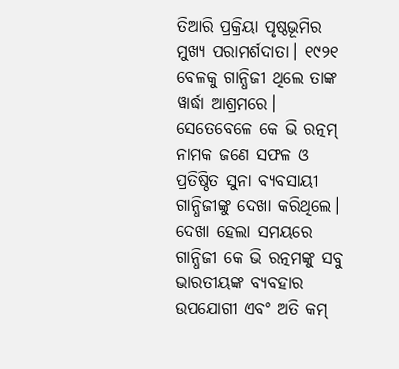ତିଆରି ପ୍ରକ୍ରିୟା ପୃଷ୍ଠଭୂମିର ମୁଖ୍ୟ ପରାମର୍ଶଦାତା। ୧୯୨୧ ବେଳକୁ ଗାନ୍ଧିଜୀ ଥିଲେ ତାଙ୍କ ୱାର୍ଦ୍ଧା ଆଶ୍ରମରେ। ସେତେବେଳେ କେ ଭି ରତ୍ନମ୍ ନାମକ ଜଣେ ସଫଳ ଓ ପ୍ରତିଷ୍ଠିତ ସୁନା ବ୍ୟବସାୟୀ ଗାନ୍ଧିଜୀଙ୍କୁ ଦେଖା କରିଥିଲେ। ଦେଖା ହେଲା ସମୟରେ ଗାନ୍ଧିଜୀ କେ ଭି ରତ୍ନମଙ୍କୁ ସବୁ ଭାରତୀୟଙ୍କ ବ୍ୟବହାର ଉପଯୋଗୀ ଏବଂ ଅତି କମ୍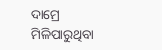ଦାମ୍ରେ ମିଳିପାରୁଥିବା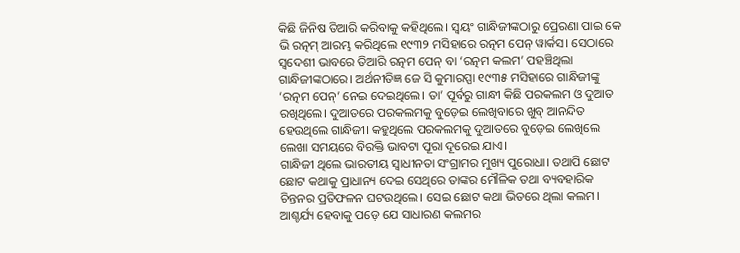କିଛି ଜିନିଷ ତିଆରି କରିବାକୁ କହିଥିଲେ। ସ୍ୱୟଂ ଗାନ୍ଧିଜୀଙ୍କଠାରୁ ପ୍ରେରଣା ପାଇ କେ ଭି ରତ୍ନମ୍ ଆରମ୍ଭ କରିଥିଲେ ୧୯୩୨ ମସିହାରେ ରତ୍ନମ ପେନ୍ ୱାର୍କସ। ସେଠାରେ ସ୍ୱଦେଶୀ ଭାବରେ ତିଆରି ରତ୍ନମ ପେନ୍ ବା ‘ରତ୍ନମ କଲମ’ ପହଞ୍ଚିଥିଲା ଗାନ୍ଧିଜୀଙ୍କଠାରେ। ଅର୍ଥନୀତିଜ୍ଞ ଜେ ସି କୁମାରପ୍ପା ୧୯୩୫ ମସିହାରେ ଗାନ୍ଧିଜୀଙ୍କୁ ‘ରତ୍ନମ ପେନ୍’ ନେଇ ଦେଇଥିଲେ। ତା’ ପୂର୍ବରୁ ଗାନ୍ଧୀ କିଛି ପରକଲମ ଓ ଦୁଆତ ରଖିଥିଲେ। ଦୁଆତରେ ପରକଲମକୁ ବୁଡ଼େଇ ଲେଖିବାରେ ଖୁବ୍ ଆନନ୍ଦିତ ହେଉଥିଲେ ଗାନ୍ଧିଜୀ। କହୁଥିଲେ ପରକଲମକୁ ଦୁଆତରେ ବୁଡ଼େଇ ଲେଖିଲେ ଲେଖା ସମୟରେ ବିରକ୍ତି ଭାବଟା ପୂରା ଦୂରେଇ ଯାଏ।
ଗାନ୍ଧିଜୀ ଥିଲେ ଭାରତୀୟ ସ୍ୱାଧୀନତା ସଂଗ୍ରାମର ମୁଖ୍ୟ ପୁରୋଧା। ତଥାପି ଛୋଟ ଛୋଟ କଥାକୁ ପ୍ରାଧାନ୍ୟ ଦେଇ ସେଥିରେ ତାଙ୍କର ମୌଳିକ ତଥା ବ୍ୟବହାରିକ ଚିନ୍ତନର ପ୍ରତିଫଳନ ଘଟଉଥିଲେ। ସେଇ ଛୋଟ କଥା ଭିତରେ ଥିଲା କଲମ। ଆଶ୍ଚର୍ଯ୍ୟ ହେବାକୁ ପଡ଼େ ଯେ ସାଧାରଣ କଲମର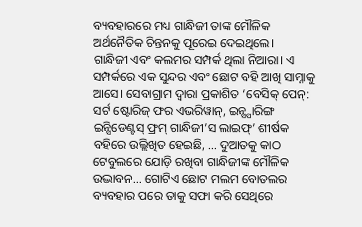ବ୍ୟବହାରରେ ମଧ୍ୟ ଗାନ୍ଧିଜୀ ତାଙ୍କ ମୌଳିକ ଅର୍ଥନୈତିକ ଚିନ୍ତନକୁ ପୂରେଇ ଦେଇଥିଲେ।
ଗାନ୍ଧିଜୀ ଏବଂ କଲମର ସମ୍ପର୍କ ଥିଲା ନିଆରା। ଏ ସମ୍ପର୍କରେ ଏକ ସୁନ୍ଦର ଏବଂ ଛୋଟ ବହି ଆଖି ସାମ୍ନାକୁ ଆସେ। ସେବାଗ୍ରାମ ଦ୍ୱାରା ପ୍ରକାଶିତ ‘ବେସିକ୍ ପେନ୍: ସର୍ଟ ଷ୍ଟୋରିଜ୍ ଫର ଏଭରିୱାନ୍, ଇନ୍ସ୍ପାରିଙ୍ଗ ଇନ୍ସିଡେଣ୍ଟସ୍ ଫ୍ରମ୍ ଗାନ୍ଧିଜୀ’ସ ଲାଇଫ୍’ ଶୀର୍ଷକ ବହିରେ ଉଲ୍ଲିଖିତ ହେଇଛି, … ଦୁଆତକୁ କାଠ ଟେବୁଲରେ ଯୋଡ଼ି ରଖିବା ଗାନ୍ଧିଜୀଙ୍କ ମୌଳିକ ଉଦ୍ଭାବନ… ଗୋଟିଏ ଛୋଟ ମଲମ ବୋତଲର ବ୍ୟବହାର ପରେ ତାକୁ ସଫା କରି ସେଥିରେ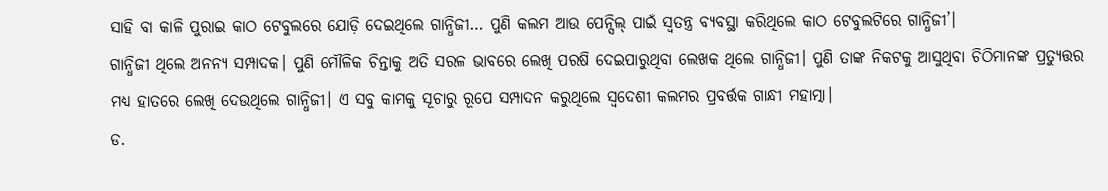ସାହି ବା କାଳି ପୁରାଇ କାଠ ଟେବୁଲରେ ଯୋଡ଼ି ଦେଇଥିଲେ ଗାନ୍ଧିଜୀ… ପୁଣି କଲମ ଆଉ ପେନ୍ସିଲ୍ ପାଇଁ ସ୍ୱତନ୍ତ୍ର ବ୍ୟବସ୍ଥା କରିଥିଲେ କାଠ ଟେବୁଲଟିରେ ଗାନ୍ଧିଜୀ’।
ଗାନ୍ଧିଜୀ ଥିଲେ ଅନନ୍ୟ ସମ୍ପାଦକ। ପୁଣି ମୌଳିକ ଚିନ୍ତାକୁ ଅତି ସରଳ ଭାବରେ ଲେଖି ପରଷି ଦେଇପାରୁଥିବା ଲେଖକ ଥିଲେ ଗାନ୍ଧିଜୀ। ପୁଣି ତାଙ୍କ ନିକଟକୁ ଆସୁଥିବା ଚିଠିମାନଙ୍କ ପ୍ରତ୍ୟୁତ୍ତର ମଧ୍ୟ ହାତରେ ଲେଖି ଦେଉଥିଲେ ଗାନ୍ଧିଜୀ। ଏ ସବୁ କାମକୁ ସୂଚାରୁ ରୂପେ ସମ୍ପାଦନ କରୁଥିଲେ ସ୍ୱଦେଶୀ କଲମର ପ୍ରବର୍ତ୍ତକ ଗାନ୍ଧୀ ମହାତ୍ମା।
ଡ.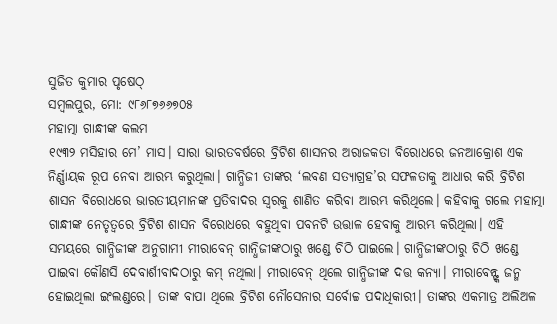ସୁଜିତ କୁମାର ପୃଷେଠ୍
ସମ୍ବଲପୁର, ମୋ: ୯୮୬୮୭୬୬୭୦୫
ମହାତ୍ମା ଗାନ୍ଧୀଙ୍କ କଲମ
୧୯୩୨ ମସିହାର ମେ’ ମାସ। ସାରା ଭାରତବର୍ଷରେ ବ୍ରିଟିଶ ଶାସନର ଅରାଜକତା ବିରୋଧରେ ଜନଆକ୍ରୋଶ ଏକ ନିର୍ଣ୍ଣାୟକ ରୂପ ନେବା ଆରମ୍ଭ କରୁଥିଲା। ଗାନ୍ଧିଜୀ ତାଙ୍କର ‘ଲବଣ ସତ୍ୟାଗ୍ରହ’ର ସଫଳତାକୁ ଆଧାର କରି ବ୍ରିଟିଶ ଶାସନ ବିରୋଧରେ ଭାରତୀୟମାନଙ୍କ ପ୍ରତିବାଦର ସ୍ୱରକୁ ଶାଣିତ କରିବା ଆରମ୍ଭ କରିଥିଲେ। କହିବାକୁ ଗଲେ ମହାତ୍ମା ଗାନ୍ଧୀଙ୍କ ନେତୃତ୍ୱରେ ବ୍ରିଟିଶ ଶାସନ ବିରୋଧରେ ବହୁଥିବା ପବନଟି ଉତ୍ତାଳ ହେବାକୁ ଆରମ୍ଭ କରିଥିଲା। ଏହି ସମୟରେ ଗାନ୍ଧିଜୀଙ୍କ ଅନୁଗାମୀ ମୀରାବେନ୍ ଗାନ୍ଧିଜୀଙ୍କଠାରୁ ଖଣ୍ଡେ ଚିଠି ପାଇଲେ। ଗାନ୍ଧିଜୀଙ୍କଠାରୁ ଚିଠି ଖଣ୍ଡେ ପାଇବା କୌଣସି ଦେବାର୍ଶୀବାଦଠାରୁ କମ୍ ନଥିଲା। ମୀରାବେନ୍ ଥିଲେ ଗାନ୍ଧିଜୀଙ୍କ ଦତ୍ତ କନ୍ୟା। ମୀରାବେନ୍ଙ୍କ ଜନ୍ମ ହୋଇଥିଲା ଇଂଲଣ୍ଡରେ। ତାଙ୍କ ବାପା ଥିଲେ ବ୍ରିଟିଶ ନୌସେନାର ସର୍ବୋଚ୍ଚ ପଦାଧିକାରୀ। ତାଙ୍କର ଏକମାତ୍ର ଅଲିଅଳ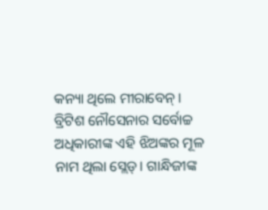କନ୍ୟା ଥିଲେ ମୀରାବେନ୍। ବ୍ରିଟିଶ ନୌସେନାର ସର୍ବୋଚ୍ଚ ଅଧିକାରୀଙ୍କ ଏହି ଝିଅଙ୍କର ମୂଳ ନାମ ଥିଲା ସ୍ଲେଡ୍। ଗାନ୍ଧିଜୀଙ୍କ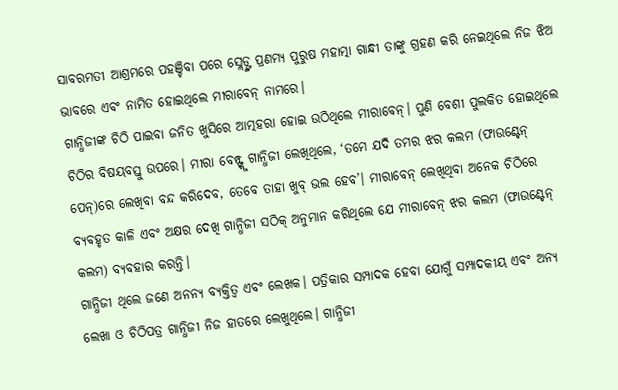ସାବରମତୀ ଆଶ୍ରମରେ ପହଞ୍ଚିବା ପରେ ସ୍ଲେଡ୍ଙ୍କ ପ୍ରଣମ୍ୟ ପୁରୁଷ ମହାତ୍ମା ଗାନ୍ଧୀ ତାଙ୍କୁ ଗ୍ରହଣ କରି ନେଇଥିଲେ ନିଜ ଝିଅ ଭାବରେ ଏବଂ ନାମିତ ହୋଇଥିଲେ ମୀରାବେନ୍ ନାମରେ।
ଗାନ୍ଧିଜୀଙ୍କ ଚିଠି ପାଇବା ଜନିତ ଖୁସିରେ ଆତ୍ମହରା ହୋଇ ଉଠିଥିଲେ ମୀରାବେନ୍। ପୁଣି ବେଶୀ ପୁଲକିତ ହୋଇଥିଲେ ଚିଠିର ବିଷୟବସ୍ତୁ ଉପରେ। ମୀରା ବେନ୍ଙ୍କୁ ଗାନ୍ଧିଜୀ ଲେଖିଥିଲେ, ‘ତମେ ଯଦି ତମର ଝର କଲମ (ଫାଉଣ୍ଟେନ୍ ପେନ୍)ରେ ଲେଖିବା ବନ୍ଦ କରିଦେବ, ତେବେ ତାହା ଖୁବ୍ ଭଲ ହେବ’। ମୀରାବେନ୍ ଲେଖିଥିବା ଅନେକ ଚିଠିରେ ବ୍ୟବହୃତ କାଳି ଏବଂ ଅକ୍ଷର ଦେଖି ଗାନ୍ଧିଜୀ ସଠିକ୍ ଅନୁମାନ କରିଥିଲେ ଯେ ମୀରାବେନ୍ ଝର କଲମ (ଫାଉଣ୍ଟେନ୍ କଲମ) ବ୍ୟବହାର କରନ୍ତି।
ଗାନ୍ଧିଜୀ ଥିଲେ ଜଣେ ଅନନ୍ୟ ବ୍ୟକ୍ତିତ୍ୱ ଏବଂ ଲେଖକ। ପତ୍ରିକାର ସମ୍ପାଦକ ହେବା ଯୋଗୁଁ ସମ୍ପାଦକୀୟ ଏବଂ ଅନ୍ୟ ଲେଖା ଓ ଚିଠିପତ୍ର ଗାନ୍ଧିଜୀ ନିଜ ହାତରେ ଲେଖୁଥିଲେ। ଗାନ୍ଧିଜୀ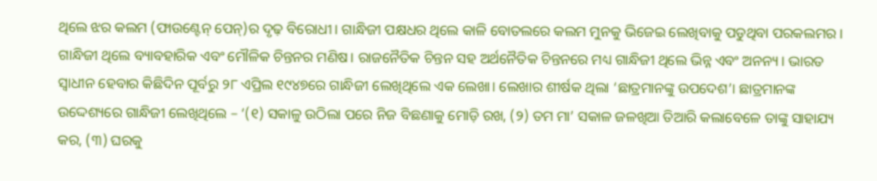ଥିଲେ ଝର କଲମ (ଫାଉଣ୍ଟେନ୍ ପେନ୍)ର ଦୃଢ଼ ବିରୋଧୀ। ଗାନ୍ଧିଜୀ ପକ୍ଷଧର ଥିଲେ କାଳି ବୋତଲରେ କଲମ ମୁନକୁ ଭିଜେଇ ଲେଖିବାକୁ ପଡୁଥିବା ପରକଲମର। ଗାନ୍ଧିଜୀ ଥିଲେ ବ୍ୟାବହାରିକ ଏବଂ ମୌଳିକ ଚିନ୍ତନର ମଣିଷ। ରାଜନୈତିକ ଚିନ୍ତନ ସହ ଅର୍ଥନୈତିକ ଚିନ୍ତନରେ ମଧ୍ୟ ଗାନ୍ଧିଜୀ ଥିଲେ ଭିନ୍ନ ଏବଂ ଅନନ୍ୟ। ଭାରତ ସ୍ୱାଧୀନ ହେବାର କିଛିଦିନ ପୂର୍ବରୁ ୨୮ ଏପ୍ରିଲ ୧୯୪୭ରେ ଗାନ୍ଧିଜୀ ଲେଖିଥିଲେ ଏକ ଲେଖା। ଲେଖାର ଶୀର୍ଷକ ଥିଲା ‘ଛାତ୍ରମାନଙ୍କୁ ଉପଦେଶ’। ଛାତ୍ରମାନଙ୍କ ଉଦ୍ଦେଶ୍ୟରେ ଗାନ୍ଧିଜୀ ଲେଖିଥିଲେ – ‘(୧) ସକାଳୁ ଉଠିଲା ପରେ ନିଜ ବିଛଣାକୁ ମୋଡ଼ି ରଖ, (୨) ତମ ମା’ ସକାଳ ଜଳଖିଆ ତିଆରି କଲାବେଳେ ତାଙ୍କୁ ସାହାଯ୍ୟ କର, (୩) ଘରକୁ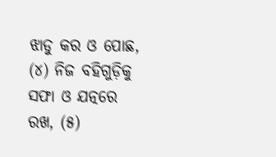ଝାଡୁ କର ଓ ପୋଛ, (୪) ନିଜ ବହିଗୁଡ଼ିକୁ ସଫା ଓ ଯତ୍ନରେ ରଖ, (୫)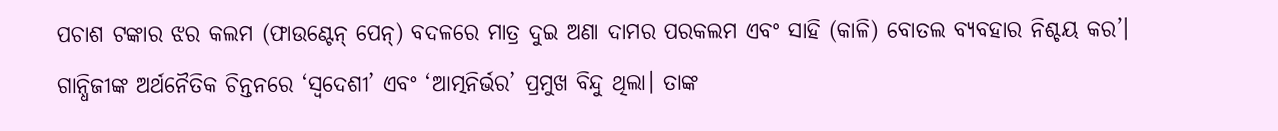ପଚାଶ ଟଙ୍କାର ଝର କଲମ (ଫାଉଣ୍ଟେନ୍ ପେନ୍) ବଦଳରେ ମାତ୍ର ଦୁଇ ଅଣା ଦାମର ପରକଲମ ଏବଂ ସାହି (କାଳି) ବୋତଲ ବ୍ୟବହାର ନିଶ୍ଚୟ କର’।
ଗାନ୍ଧିଜୀଙ୍କ ଅର୍ଥନୈତିକ ଚିନ୍ତନରେ ‘ସ୍ୱଦେଶୀ’ ଏବଂ ‘ଆତ୍ମନିର୍ଭର’ ପ୍ରମୁଖ ବିନ୍ଦୁ ଥିଲା। ତାଙ୍କ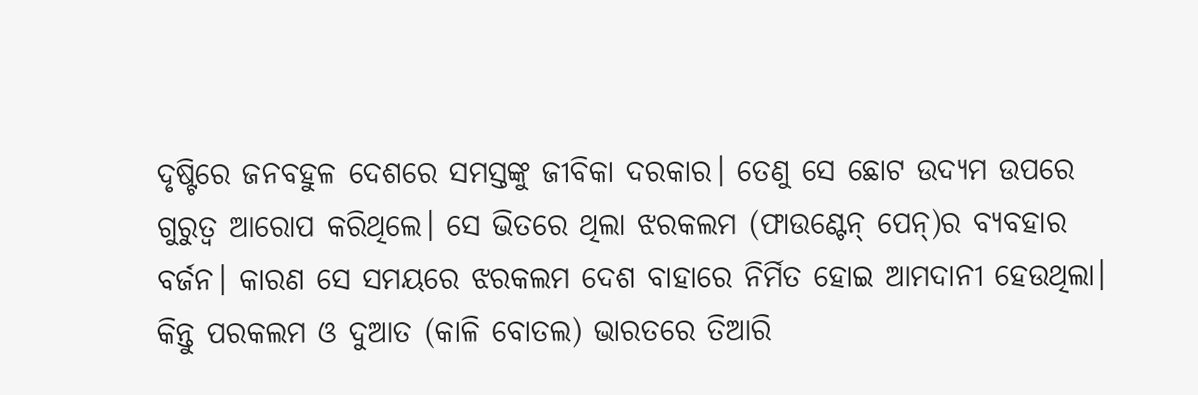ଦୃଷ୍ଟିରେ ଜନବହୁଳ ଦେଶରେ ସମସ୍ତଙ୍କୁ ଜୀବିକା ଦରକାର। ତେଣୁ ସେ ଛୋଟ ଉଦ୍ୟମ ଉପରେ ଗୁରୁତ୍ୱ ଆରୋପ କରିଥିଲେ। ସେ ଭିତରେ ଥିଲା ଝରକଲମ (ଫାଉଣ୍ଟେନ୍ ପେନ୍)ର ବ୍ୟବହାର ବର୍ଜନ। କାରଣ ସେ ସମୟରେ ଝରକଲମ ଦେଶ ବାହାରେ ନିର୍ମିତ ହୋଇ ଆମଦାନୀ ହେଉଥିଲା। କିନ୍ତୁ ପରକଲମ ଓ ଦୁଆତ (କାଳି ବୋତଲ) ଭାରତରେ ତିଆରି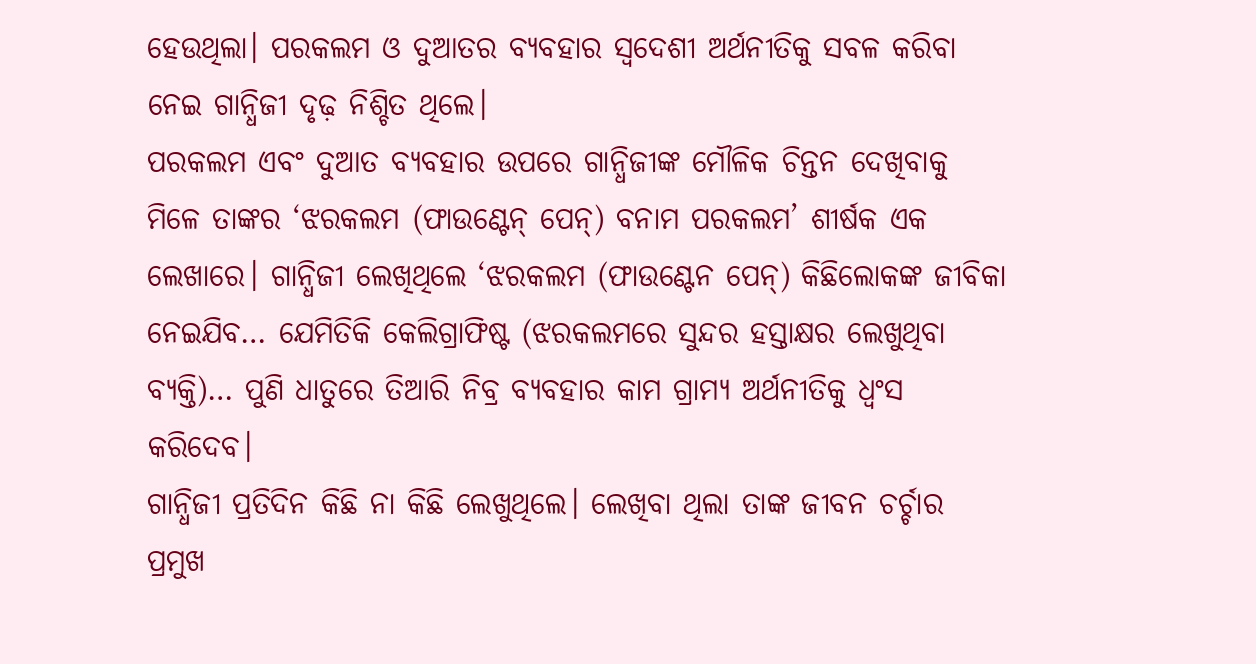ହେଉଥିଲା। ପରକଲମ ଓ ଦୁଆତର ବ୍ୟବହାର ସ୍ୱଦେଶୀ ଅର୍ଥନୀତିକୁ ସବଳ କରିବା ନେଇ ଗାନ୍ଧିଜୀ ଦୃଢ଼ ନିଶ୍ଚିତ ଥିଲେ।
ପରକଲମ ଏବଂ ଦୁଆତ ବ୍ୟବହାର ଉପରେ ଗାନ୍ଧିଜୀଙ୍କ ମୌଳିକ ଚିନ୍ତନ ଦେଖିବାକୁ ମିଳେ ତାଙ୍କର ‘ଝରକଲମ (ଫାଉଣ୍ଟେନ୍ ପେନ୍) ବନାମ ପରକଲମ’ ଶୀର୍ଷକ ଏକ ଲେଖାରେ। ଗାନ୍ଧିଜୀ ଲେଖିଥିଲେ ‘ଝରକଲମ (ଫାଉଣ୍ଟେନ ପେନ୍) କିଛିଲୋକଙ୍କ ଜୀବିକା ନେଇଯିବ… ଯେମିତିକି କେଲିଗ୍ରାଫିଷ୍ଟ (ଝରକଲମରେ ସୁନ୍ଦର ହସ୍ତାକ୍ଷର ଲେଖୁଥିବା ବ୍ୟକ୍ତି)… ପୁଣି ଧାତୁରେ ତିଆରି ନିବ୍ର ବ୍ୟବହାର କାମ ଗ୍ରାମ୍ୟ ଅର୍ଥନୀତିକୁ ଧ୍ୱଂସ କରିଦେବ।
ଗାନ୍ଧିଜୀ ପ୍ରତିଦିନ କିଛି ନା କିଛି ଲେଖୁଥିଲେ। ଲେଖିବା ଥିଲା ତାଙ୍କ ଜୀବନ ଚର୍ଚ୍ଚାର ପ୍ରମୁଖ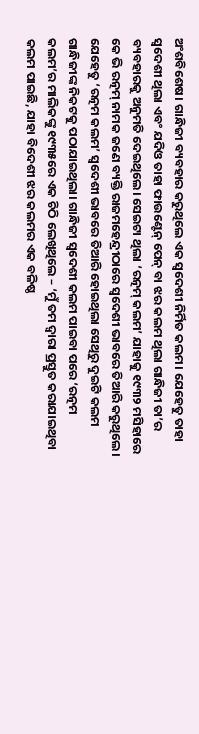ଅଂଶବିଶେଷ। ଗାନ୍ଧିଜୀ ବ୍ୟବହାର କରୁଥିଲେ ଏକ ସ୍ୱଦେଶୀ ନିର୍ମିତ କଲମ। ଯେହେତୁ ତାହା ସ୍ୱଦେଶୀ ଥିଲା ଏବଂ ଯଦିଓ ତାହା ଫାଉଣ୍ଟେନ୍ ପେନ୍ ବା ଝର କଲମ ଥିଲା ଗାନ୍ଧିଜୀ ତା’ର ବ୍ୟବହାରକୁ ଅନୁମତି ଦେଇଥିଲେ। ସେଇଟା ଥିଲା ‘ରତ୍ନମ୍ କଲମ’ ଯାହାକୁ ୧୯୩୨ ମସିହାରେ କେ ଭି ରତ୍ନମ୍ ନାମକ ଜଣେ ବ୍ୟକ୍ତି ରାଜମହେନ୍ଦ୍ରୀଠାରେ ସ୍ୱଦେଶୀ ଭାବରେ ତିଆରି କରୁଥିଲେ। ଯେହେତୁ ‘ରତ୍ନମ କଲମ’ ସ୍ୱଦେଶୀ ଭାବରେ ତିଆରି ହୋଇଥିଲା ସେଥିରୁ ଦୁଇଟି କଲମ ଗାନ୍ଧିଜୀଙ୍କ ନିକଟକୁ ପଠାଯାଇଥିଲା। ଗାନ୍ଧିଜୀ ସ୍ୱଦେଶୀ କଲମ ପାଇବା ପରେ ‘ରତ୍ନମ କଲମ’ର ମାଲିକଙ୍କୁ ୧୯୩୫ରେ ଏକ ଚିଠି ଲେଖିଥିଲେ – ‘ମୁଁ ତମ ଦ୍ୱାରା ପ୍ରସ୍ତୁତ କରାଯାଇଥିବା କଲମ ପାଇଛି, ଯାହା ବିଦେଶୀ ଝର କଲମର ଏକ ବଳିଷ୍ଠ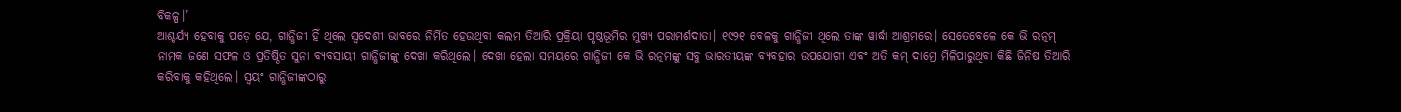ବିକଳ୍ପ।’
ଆଶ୍ଚର୍ଯ୍ୟ ହେବାକୁ ପଡ଼େ ଯେ, ଗାନ୍ଧିଜୀ ହିଁ ଥିଲେ ସ୍ୱଦେଶୀ ଭାବରେ ନିର୍ମିତ ହେଉଥିବା କଲମ ତିଆରି ପ୍ରକ୍ରିୟା ପୃଷ୍ଠଭୂମିର ମୁଖ୍ୟ ପରାମର୍ଶଦାତା। ୧୯୨୧ ବେଳକୁ ଗାନ୍ଧିଜୀ ଥିଲେ ତାଙ୍କ ୱାର୍ଦ୍ଧା ଆଶ୍ରମରେ। ସେତେବେଳେ କେ ଭି ରତ୍ନମ୍ ନାମକ ଜଣେ ସଫଳ ଓ ପ୍ରତିଷ୍ଠିତ ସୁନା ବ୍ୟବସାୟୀ ଗାନ୍ଧିଜୀଙ୍କୁ ଦେଖା କରିଥିଲେ। ଦେଖା ହେଲା ସମୟରେ ଗାନ୍ଧିଜୀ କେ ଭି ରତ୍ନମଙ୍କୁ ସବୁ ଭାରତୀୟଙ୍କ ବ୍ୟବହାର ଉପଯୋଗୀ ଏବଂ ଅତି କମ୍ ଦାମ୍ରେ ମିଳିପାରୁଥିବା କିଛି ଜିନିଷ ତିଆରି କରିବାକୁ କହିଥିଲେ। ସ୍ୱୟଂ ଗାନ୍ଧିଜୀଙ୍କଠାରୁ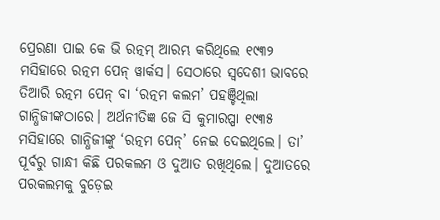ପ୍ରେରଣା ପାଇ କେ ଭି ରତ୍ନମ୍ ଆରମ୍ଭ କରିଥିଲେ ୧୯୩୨ ମସିହାରେ ରତ୍ନମ ପେନ୍ ୱାର୍କସ। ସେଠାରେ ସ୍ୱଦେଶୀ ଭାବରେ ତିଆରି ରତ୍ନମ ପେନ୍ ବା ‘ରତ୍ନମ କଲମ’ ପହଞ୍ଚିଥିଲା ଗାନ୍ଧିଜୀଙ୍କଠାରେ। ଅର୍ଥନୀତିଜ୍ଞ ଜେ ସି କୁମାରପ୍ପା ୧୯୩୫ ମସିହାରେ ଗାନ୍ଧିଜୀଙ୍କୁ ‘ରତ୍ନମ ପେନ୍’ ନେଇ ଦେଇଥିଲେ। ତା’ ପୂର୍ବରୁ ଗାନ୍ଧୀ କିଛି ପରକଲମ ଓ ଦୁଆତ ରଖିଥିଲେ। ଦୁଆତରେ ପରକଲମକୁ ବୁଡ଼େଇ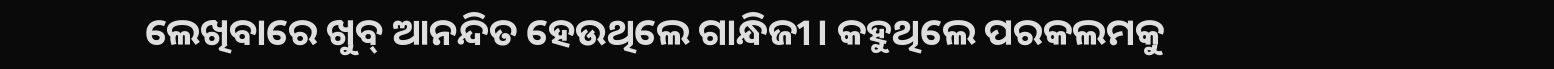ଲେଖିବାରେ ଖୁବ୍ ଆନନ୍ଦିତ ହେଉଥିଲେ ଗାନ୍ଧିଜୀ। କହୁଥିଲେ ପରକଲମକୁ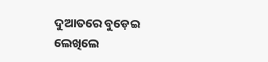ଦୁଆତରେ ବୁଡ଼େଇ ଲେଖିଲେ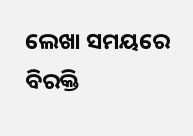ଲେଖା ସମୟରେ ବିରକ୍ତି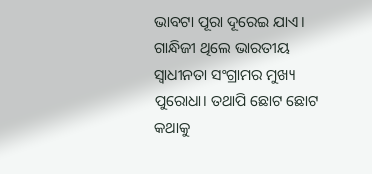ଭାବଟା ପୂରା ଦୂରେଇ ଯାଏ।
ଗାନ୍ଧିଜୀ ଥିଲେ ଭାରତୀୟ ସ୍ୱାଧୀନତା ସଂଗ୍ରାମର ମୁଖ୍ୟ ପୁରୋଧା। ତଥାପି ଛୋଟ ଛୋଟ କଥାକୁ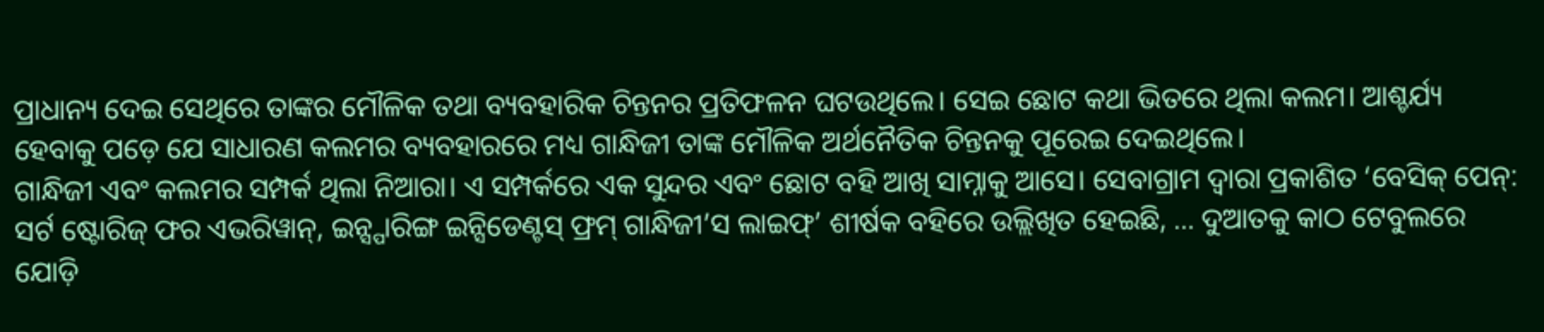ପ୍ରାଧାନ୍ୟ ଦେଇ ସେଥିରେ ତାଙ୍କର ମୌଳିକ ତଥା ବ୍ୟବହାରିକ ଚିନ୍ତନର ପ୍ରତିଫଳନ ଘଟଉଥିଲେ। ସେଇ ଛୋଟ କଥା ଭିତରେ ଥିଲା କଲମ। ଆଶ୍ଚର୍ଯ୍ୟ ହେବାକୁ ପଡ଼େ ଯେ ସାଧାରଣ କଲମର ବ୍ୟବହାରରେ ମଧ୍ୟ ଗାନ୍ଧିଜୀ ତାଙ୍କ ମୌଳିକ ଅର୍ଥନୈତିକ ଚିନ୍ତନକୁ ପୂରେଇ ଦେଇଥିଲେ।
ଗାନ୍ଧିଜୀ ଏବଂ କଲମର ସମ୍ପର୍କ ଥିଲା ନିଆରା। ଏ ସମ୍ପର୍କରେ ଏକ ସୁନ୍ଦର ଏବଂ ଛୋଟ ବହି ଆଖି ସାମ୍ନାକୁ ଆସେ। ସେବାଗ୍ରାମ ଦ୍ୱାରା ପ୍ରକାଶିତ ‘ବେସିକ୍ ପେନ୍: ସର୍ଟ ଷ୍ଟୋରିଜ୍ ଫର ଏଭରିୱାନ୍, ଇନ୍ସ୍ପାରିଙ୍ଗ ଇନ୍ସିଡେଣ୍ଟସ୍ ଫ୍ରମ୍ ଗାନ୍ଧିଜୀ’ସ ଲାଇଫ୍’ ଶୀର୍ଷକ ବହିରେ ଉଲ୍ଲିଖିତ ହେଇଛି, … ଦୁଆତକୁ କାଠ ଟେବୁଲରେ ଯୋଡ଼ି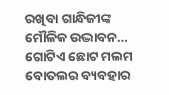ରଖିବା ଗାନ୍ଧିଜୀଙ୍କ ମୌଳିକ ଉଦ୍ଭାବନ… ଗୋଟିଏ ଛୋଟ ମଲମ ବୋତଲର ବ୍ୟବହାର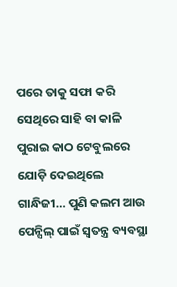ପରେ ତାକୁ ସଫା କରି ସେଥିରେ ସାହି ବା କାଳି ପୁରାଇ କାଠ ଟେବୁଲରେ ଯୋଡ଼ି ଦେଇଥିଲେ ଗାନ୍ଧିଜୀ… ପୁଣି କଲମ ଆଉ ପେନ୍ସିଲ୍ ପାଇଁ ସ୍ୱତନ୍ତ୍ର ବ୍ୟବସ୍ଥା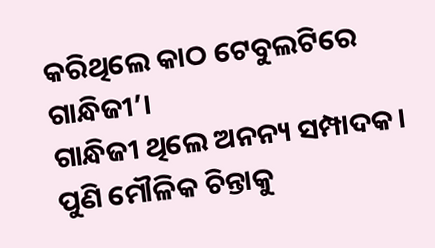କରିଥିଲେ କାଠ ଟେବୁଲଟିରେ ଗାନ୍ଧିଜୀ’।
ଗାନ୍ଧିଜୀ ଥିଲେ ଅନନ୍ୟ ସମ୍ପାଦକ। ପୁଣି ମୌଳିକ ଚିନ୍ତାକୁ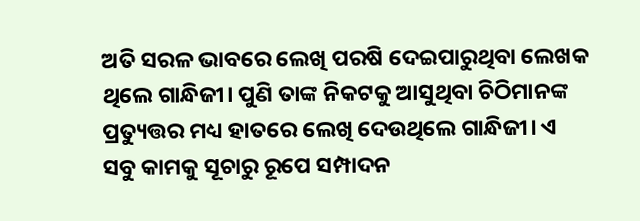ଅତି ସରଳ ଭାବରେ ଲେଖି ପରଷି ଦେଇପାରୁଥିବା ଲେଖକ ଥିଲେ ଗାନ୍ଧିଜୀ। ପୁଣି ତାଙ୍କ ନିକଟକୁ ଆସୁଥିବା ଚିଠିମାନଙ୍କ ପ୍ରତ୍ୟୁତ୍ତର ମଧ୍ୟ ହାତରେ ଲେଖି ଦେଉଥିଲେ ଗାନ୍ଧିଜୀ। ଏ ସବୁ କାମକୁ ସୂଚାରୁ ରୂପେ ସମ୍ପାଦନ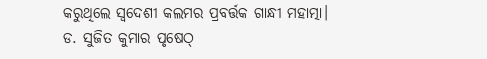କରୁଥିଲେ ସ୍ୱଦେଶୀ କଲମର ପ୍ରବର୍ତ୍ତକ ଗାନ୍ଧୀ ମହାତ୍ମା।
ଡ. ସୁଜିତ କୁମାର ପୃଷେଠ୍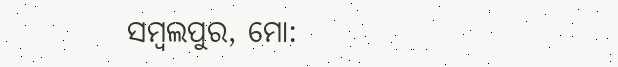ସମ୍ବଲପୁର, ମୋ: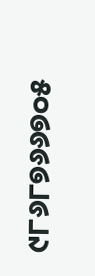୯୮୬୮୭୬୬୭୦୫